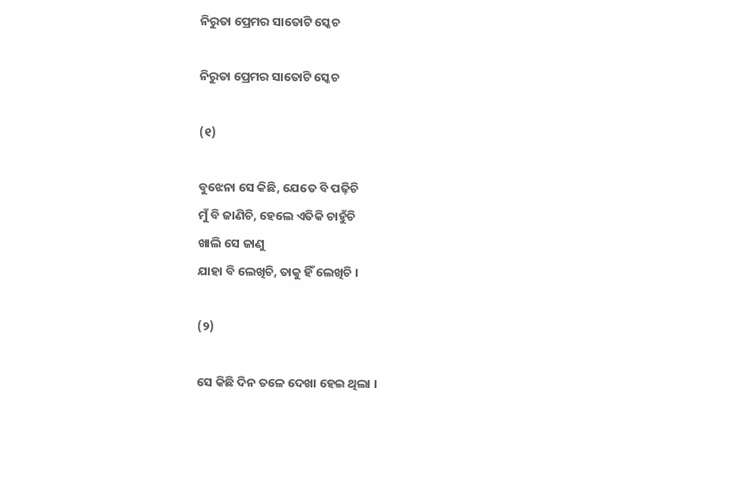ନିରୁତା ପ୍ରେମର ସାତୋଟି ସ୍କେଚ

ନିରୁତା ପ୍ରେମର ସାତୋଟି ସ୍କେଚ

(୧)

ବୁଝେନା ସେ କିଛି, ଯେତେ ବି ପଢ଼ିଚି
ମୁଁ ବି ଜାଣିଚି, ହେଲେ ଏତିକି ଚାହୁଁଚି
ଖାଲି ସେ ଜାଣୁ
ଯାହା ବି ଲେଖିଚି, ତାକୁ ହିଁ ଲେଖିଚି ।

(୨)

ସେ କିଛି ଦିନ ତଳେ ଦେଖା ହେଇ ଥିଲା ।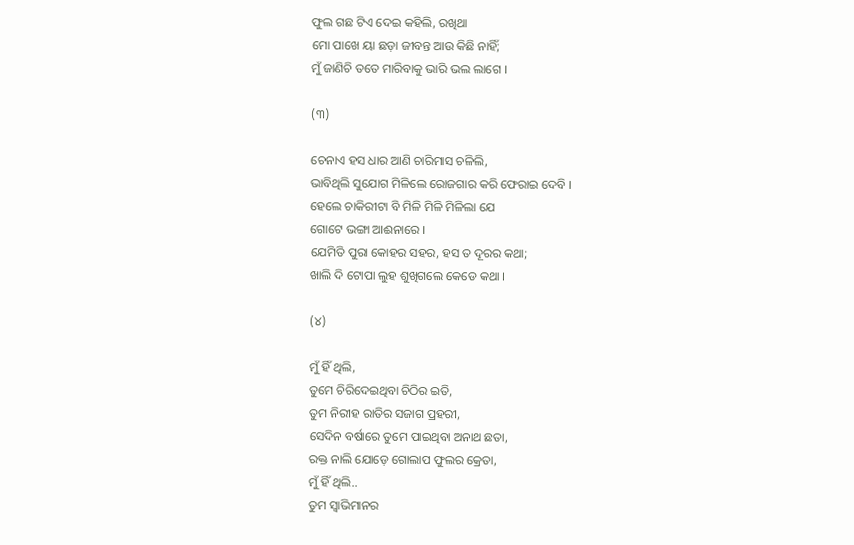ଫୁଲ ଗଛ ଟିଏ ଦେଇ କହିଲି, ରଖିଥା
ମୋ ପାଖେ ୟା ଛଡ଼ା ଜୀବନ୍ତ ଆଉ କିଛି ନାହିଁ;
ମୁଁ ଜାଣିଚି ତତେ ମାରିବାକୁ ଭାରି ଭଲ ଲାଗେ ।

(୩)

ଚେନାଏ ହସ ଧାର ଆଣି ଚାରିମାସ ଚଳିଲି,
ଭାବିଥିଲି ସୁଯୋଗ ମିଳିଲେ ରୋଜଗାର କରି ଫେରାଇ ଦେବି ।
ହେଲେ ଚାକିରୀଟା ବି ମିଳି ମିଳି ମିଳିଲା ଯେ
ଗୋଟେ ଭଙ୍ଗା ଆଈନାରେ ।
ଯେମିତି ପୁରା କୋହର ସହର, ହସ ତ ଦୂରର କଥା;
ଖାଲି ଦି ଟୋପା ଲୁହ ଶୁଖିଗଲେ କେଡେ କଥା ।

(୪)

ମୁଁ ହିଁ ଥିଲି,
ତୁମେ ଚିରିଦେଇଥିବା ଚିଠିର ଇତି,
ତୁମ ନିରୀହ ରାତିର ସଜାଗ ପ୍ରହରୀ,
ସେଦିନ ବର୍ଷାରେ ତୁମେ ପାଇଥିବା ଅନାଥ ଛତା,
ରକ୍ତ ନାଲି ଯୋଡ଼େ ଗୋଲାପ ଫୁଲର କ୍ରେତା,
ମୁଁ ହିଁ ଥିଲି..
ତୁମ ସ୍ଵାଭିମାନର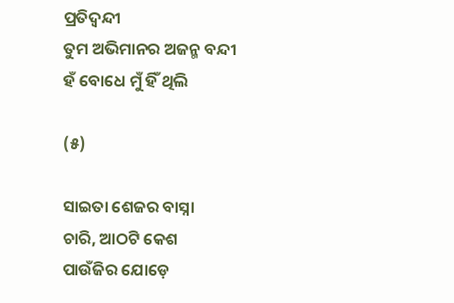ପ୍ରତିଦ୍ଵନ୍ଦୀ
ତୁମ ଅଭିମାନର ଅଜନ୍ମ ବନ୍ଦୀ
ହଁ ବୋଧେ ମୁଁ ହିଁ ଥିଲି

(୫)

ସାଇତା ଶେଜର ବାସ୍ନା
ଚାରି, ଆଠଟି କେଶ
ପାଉଁଜିର ଯୋଡ଼େ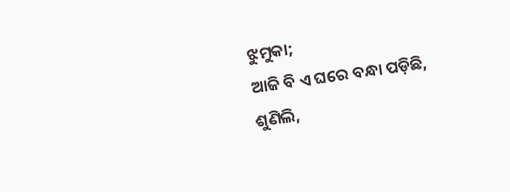ଝୁମୁକା;
ଆଜି ବି ଏ ଘରେ ବନ୍ଧା ପଡ଼ିଛି,
ଶୁଣିଲି,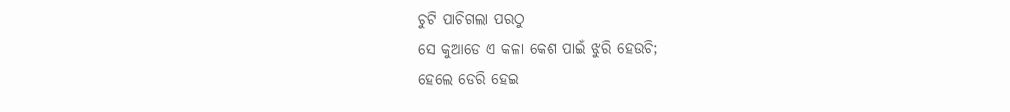ଚୁଟି ପାଚିଗଲା ପରଠୁ
ସେ କୁଆଡେ ଏ କଳା କେଶ ପାଇଁ ଝୁରି ହେଉଚି;
ହେଲେ ଡେରି ହେଇ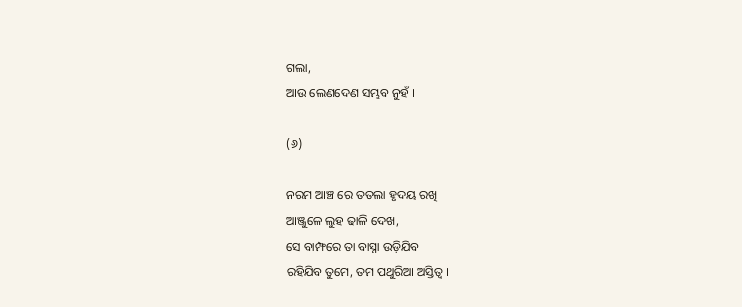ଗଲା,
ଆଉ ଲେଣଦେଣ ସମ୍ଭବ ନୁହଁ ।

(୬)

ନରମ ଆଞ୍ଚ ରେ ତତଲା ହୃଦୟ ରଖି
ଆଞ୍ଜୁଳେ ଲୁହ ଢାଳି ଦେଖ,
ସେ ବାମ୍ଫରେ ତା ବାସ୍ନା ଉଡ଼ିଯିବ
ରହିଯିବ ତୁମେ, ତମ ପଥୁରିଆ ଅସ୍ତିତ୍ଵ ।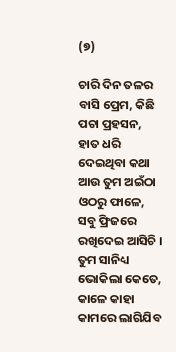(୭)

ଚାରି ଦିନ ତଳର ବାସି ପ୍ରେମ, କିଛି ପଚା ପ୍ରହସନ,
ହାତ ଧରି ଦେଇଥିବା କଥା
ଆଉ ତୁମ ଅଇଁଠା ଓଠରୁ ଫାଳେ,
ସବୁ ଫ୍ରିଜରେ ରଖିଦେଇ ଆସିଚି ।
ତୁମ ସାନିଧ୍ୟ ଭୋକିଲା କେତେ,
କାଳେ କାହା କାମରେ ଲାଗିଯିବ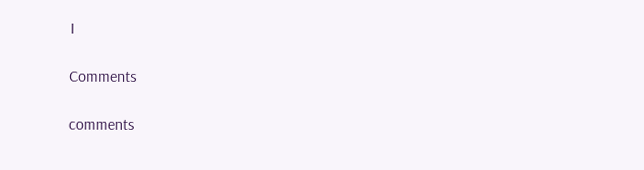।

Comments

comments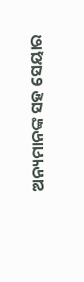ଅନ୍ୟମାନଙ୍କ ସହ ସେୟାର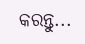କରନ୍ତୁ...